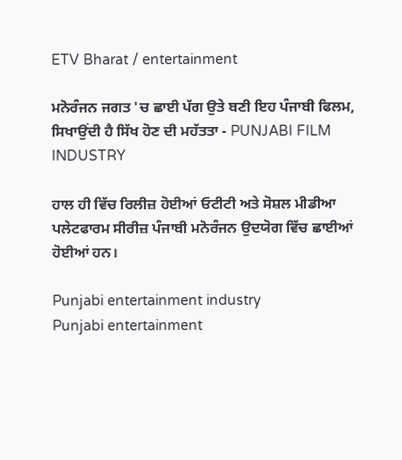ETV Bharat / entertainment

ਮਨੋਰੰਜਨ ਜਗਤ 'ਚ ਛਾਈ ਪੱਗ ਉਤੇ ਬਣੀ ਇਹ ਪੰਜਾਬੀ ਫਿਲਮ, ਸਿਖਾਉਂਦੀ ਹੈ ਸਿੱਖ ਹੋਣ ਦੀ ਮਹੱਤਤਾ - PUNJABI FILM INDUSTRY

ਹਾਲ ਹੀ ਵਿੱਚ ਰਿਲੀਜ਼ ਹੋਈਆਂ ਓਟੀਟੀ ਅਤੇ ਸੋਸ਼ਲ ਮੀਡੀਆ ਪਲੇਟਫਾਰਮ ਸੀਰੀਜ਼ ਪੰਜਾਬੀ ਮਨੋਰੰਜਨ ਉਦਯੋਗ ਵਿੱਚ ਛਾਈਆਂ ਹੋਈਆਂ ਹਨ।

Punjabi entertainment industry
Punjabi entertainment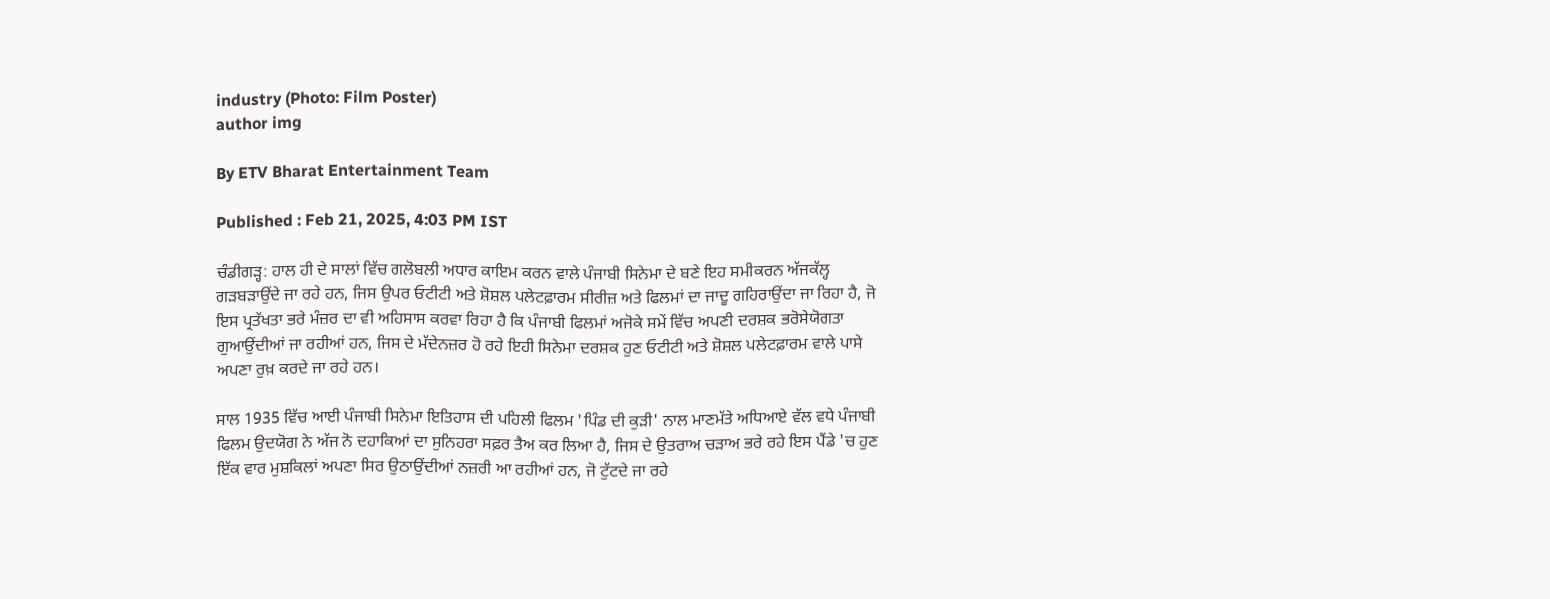industry (Photo: Film Poster)
author img

By ETV Bharat Entertainment Team

Published : Feb 21, 2025, 4:03 PM IST

ਚੰਡੀਗੜ੍ਹ: ਹਾਲ ਹੀ ਦੇ ਸਾਲਾਂ ਵਿੱਚ ਗਲੋਬਲੀ ਅਧਾਰ ਕਾਇਮ ਕਰਨ ਵਾਲੇ ਪੰਜਾਬੀ ਸਿਨੇਮਾ ਦੇ ਬਣੇ ਇਹ ਸਮੀਕਰਨ ਅੱਜਕੱਲ੍ਹ ਗੜਬੜਾਉਂਦੇ ਜਾ ਰਹੇ ਹਨ, ਜਿਸ ਉਪਰ ਓਟੀਟੀ ਅਤੇ ਸ਼ੋਸ਼ਲ ਪਲੇਟਫ਼ਾਰਮ ਸੀਰੀਜ਼ ਅਤੇ ਫਿਲਮਾਂ ਦਾ ਜਾਦੂ ਗਹਿਰਾਉਂਦਾ ਜਾ ਰਿਹਾ ਹੈ, ਜੋ ਇਸ ਪ੍ਰਤੱਖਤਾ ਭਰੇ ਮੰਜ਼ਰ ਦਾ ਵੀ ਅਹਿਸਾਸ ਕਰਵਾ ਰਿਹਾ ਹੈ ਕਿ ਪੰਜਾਬੀ ਫਿਲਮਾਂ ਅਜੋਕੇ ਸਮੇਂ ਵਿੱਚ ਅਪਣੀ ਦਰਸ਼ਕ ਭਰੋਸੇਯੋਗਤਾ ਗੁਆਉਂਦੀਆਂ ਜਾ ਰਹੀਆਂ ਹਨ, ਜਿਸ ਦੇ ਮੱਦੇਨਜ਼ਰ ਹੋ ਰਹੇ ਇਹੀ ਸਿਨੇਮਾ ਦਰਸ਼ਕ ਹੁਣ ਓਟੀਟੀ ਅਤੇ ਸ਼ੋਸ਼ਲ ਪਲੇਟਫ਼ਾਰਮ ਵਾਲੇ ਪਾਸੇ ਅਪਣਾ ਰੁਖ਼ ਕਰਦੇ ਜਾ ਰਹੇ ਹਨ।

ਸਾਲ 1935 ਵਿੱਚ ਆਈ ਪੰਜਾਬੀ ਸਿਨੇਮਾ ਇਤਿਹਾਸ ਦੀ ਪਹਿਲੀ ਫਿਲਮ 'ਪਿੰਡ ਦੀ ਕੁੜੀ' ਨਾਲ ਮਾਣਮੱਤੇ ਅਧਿਆਏ ਵੱਲ ਵਧੇ ਪੰਜਾਬੀ ਫਿਲਮ ਉਦਯੋਗ ਨੇ ਅੱਜ ਨੋ ਦਹਾਕਿਆਂ ਦਾ ਸੁਨਿਹਰਾ ਸਫ਼ਰ ਤੈਅ ਕਰ ਲਿਆ ਹੈ, ਜਿਸ ਦੇ ਉਤਰਾਅ ਚੜਾਅ ਭਰੇ ਰਹੇ ਇਸ ਪੈਂਡੇ 'ਚ ਹੁਣ ਇੱਕ ਵਾਰ ਮੁਸ਼ਕਿਲਾਂ ਅਪਣਾ ਸਿਰ ਉਠਾਉਂਦੀਆਂ ਨਜ਼ਰੀ ਆ ਰਹੀਆਂ ਹਨ, ਜੋ ਟੁੱਟਦੇ ਜਾ ਰਹੇ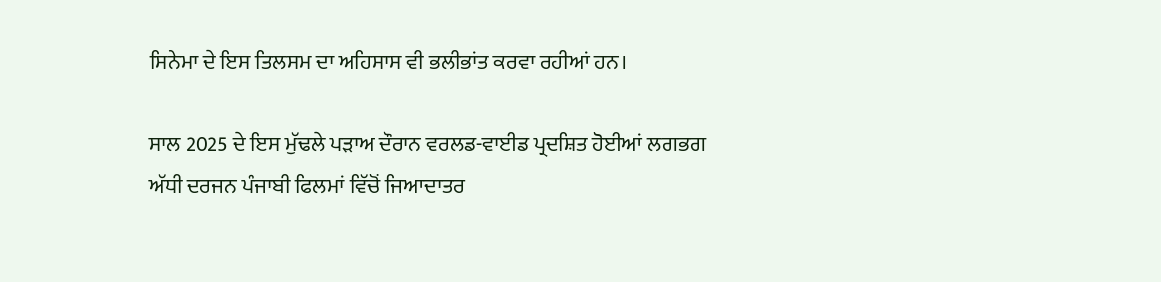ਸਿਨੇਮਾ ਦੇ ਇਸ ਤਿਲਸਮ ਦਾ ਅਹਿਸਾਸ ਵੀ ਭਲੀਭਾਂਤ ਕਰਵਾ ਰਹੀਆਂ ਹਨ।

ਸਾਲ 2025 ਦੇ ਇਸ ਮੁੱਢਲੇ ਪੜਾਅ ਦੌਰਾਨ ਵਰਲਡ-ਵਾਈਡ ਪ੍ਰਦਸ਼ਿਤ ਹੋਈਆਂ ਲਗਭਗ ਅੱਧੀ ਦਰਜਨ ਪੰਜਾਬੀ ਫਿਲਮਾਂ ਵਿੱਚੋਂ ਜਿਆਦਾਤਰ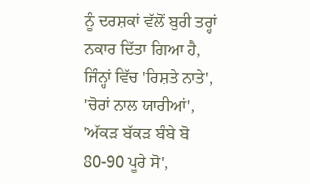ਨੂੰ ਦਰਸ਼ਕਾਂ ਵੱਲੋਂ ਬੁਰੀ ਤਰ੍ਹਾਂ ਨਕਾਰ ਦਿੱਤਾ ਗਿਆ ਹੈ, ਜਿੰਨ੍ਹਾਂ ਵਿੱਚ 'ਰਿਸ਼ਤੇ ਨਾਤੇ', 'ਚੋਰਾਂ ਨਾਲ ਯਾਰੀਆਂ', 'ਅੱਕੜ ਬੱਕੜ ਬੰਬੇ ਬੋ 80-90 ਪੂਰੇ ਸੋ',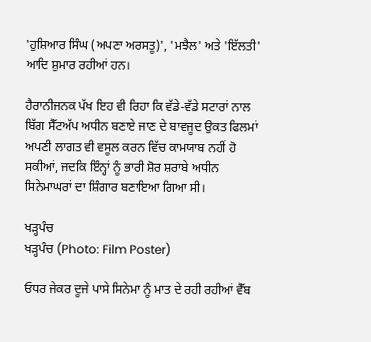'ਹੁਸ਼ਿਆਰ ਸਿੰਘ (ਅਪਣਾ ਅਰਸਤੂ)', 'ਮਝੈਲ' ਅਤੇ 'ਇੱਲਤੀ' ਆਦਿ ਸ਼ੁਮਾਰ ਰਹੀਆਂ ਹਨ।

ਹੈਰਾਨੀਜਨਕ ਪੱਖ ਇਹ ਵੀ ਰਿਹਾ ਕਿ ਵੱਡੇ-ਵੱਡੇ ਸਟਾਰਾਂ ਨਾਲ ਬਿੱਗ ਸੈੱਟਅੱਪ ਅਧੀਨ ਬਣਾਏ ਜਾਣ ਦੇ ਬਾਵਜੂਦ ਉਕਤ ਫਿਲਮਾਂ ਅਪਣੀ ਲਾਗਤ ਵੀ ਵਸੂਲ ਕਰਨ ਵਿੱਚ ਕਾਮਯਾਬ ਨਹੀਂ ਹੋ ਸਕੀਆਂ, ਜਦਕਿ ਇੰਨ੍ਹਾਂ ਨੂੰ ਭਾਰੀ ਸ਼ੋਰ ਸ਼ਰਾਬੇ ਅਧੀਨ ਸਿਨੇਮਾਘਰਾਂ ਦਾ ਸ਼ਿੰਗਾਰ ਬਣਾਇਆ ਗਿਆ ਸੀ।

ਖੜ੍ਹਪੰਚ
ਖੜ੍ਹਪੰਚ (Photo: Film Poster)

ਓਧਰ ਜੇਕਰ ਦੂਜੇ ਪਾਸੇ ਸਿਨੇਮਾ ਨੂੰ ਮਾਤ ਦੇ ਰਹੀ ਰਹੀਆਂ ਵੈੱਬ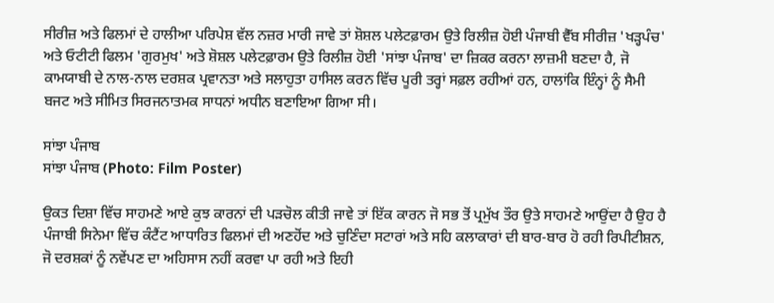ਸੀਰੀਜ਼ ਅਤੇ ਫਿਲਮਾਂ ਦੇ ਹਾਲੀਆ ਪਰਿਪੇਸ਼ ਵੱਲ ਨਜ਼ਰ ਮਾਰੀ ਜਾਵੇ ਤਾਂ ਸ਼ੋਸ਼ਲ ਪਲੇਟਫ਼ਾਰਮ ਉਤੇ ਰਿਲੀਜ਼ ਹੋਈ ਪੰਜਾਬੀ ਵੈੱਬ ਸੀਰੀਜ਼ 'ਖੜ੍ਹਪੰਚ' ਅਤੇ ਓਟੀਟੀ ਫਿਲਮ 'ਗੁਰਮੁਖ' ਅਤੇ ਸ਼ੋਸ਼ਲ ਪਲੇਟਫ਼ਾਰਮ ਉਤੇ ਰਿਲੀਜ਼ ਹੋਈ 'ਸਾਂਝਾ ਪੰਜਾਬ' ਦਾ ਜ਼ਿਕਰ ਕਰਨਾ ਲਾਜ਼ਮੀ ਬਣਦਾ ਹੈ, ਜੋ ਕਾਮਯਾਬੀ ਦੇ ਨਾਲ-ਨਾਲ ਦਰਸ਼ਕ ਪ੍ਰਵਾਨਤਾ ਅਤੇ ਸਲਾਹੁਤਾ ਹਾਸਿਲ ਕਰਨ ਵਿੱਚ ਪੂਰੀ ਤਰ੍ਹਾਂ ਸਫ਼ਲ ਰਹੀਆਂ ਹਨ, ਹਾਲਾਂਕਿ ਇੰਨ੍ਹਾਂ ਨੂੰ ਸੈਮੀ ਬਜਟ ਅਤੇ ਸੀਮਿਤ ਸਿਰਜਨਾਤਮਕ ਸਾਧਨਾਂ ਅਧੀਨ ਬਣਾਇਆ ਗਿਆ ਸੀ।

ਸਾਂਝਾ ਪੰਜਾਬ
ਸਾਂਝਾ ਪੰਜਾਬ (Photo: Film Poster)

ਉਕਤ ਦਿਸ਼ਾ ਵਿੱਚ ਸਾਹਮਣੇ ਆਏ ਕੁਝ ਕਾਰਨਾਂ ਦੀ ਪੜਚੋਲ ਕੀਤੀ ਜਾਵੇ ਤਾਂ ਇੱਕ ਕਾਰਨ ਜੋ ਸਭ ਤੋਂ ਪ੍ਰਮੁੱਖ ਤੌਰ ਉਤੇ ਸਾਹਮਣੇ ਆਉਂਦਾ ਹੈ ਉਹ ਹੈ ਪੰਜਾਬੀ ਸਿਨੇਮਾ ਵਿੱਚ ਕੰਟੈਂਟ ਆਧਾਰਿਤ ਫਿਲਮਾਂ ਦੀ ਅਣਹੋਂਦ ਅਤੇ ਚੁਣਿੰਦਾ ਸਟਾਰਾਂ ਅਤੇ ਸਹਿ ਕਲਾਕਾਰਾਂ ਦੀ ਬਾਰ-ਬਾਰ ਹੋ ਰਹੀ ਰਿਪੀਟੀਸ਼ਨ, ਜੋ ਦਰਸ਼ਕਾਂ ਨੂੰ ਨਵੇਂਪਣ ਦਾ ਅਹਿਸਾਸ ਨਹੀਂ ਕਰਵਾ ਪਾ ਰਹੀ ਅਤੇ ਇਹੀ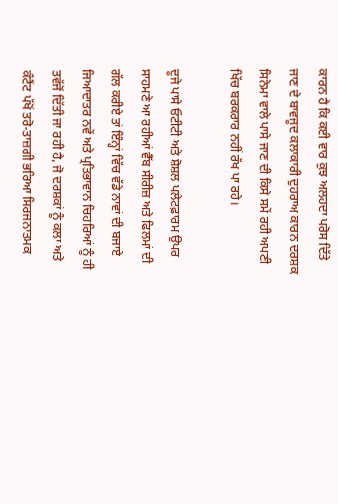ਕਾਰਨ ਹੈ ਕਿ ਕਈ ਵਾਰ ਕੁਝ ਅਲਹਦਾ ਪਰੋਸ ਦਿੱਤੇ ਜਾਣ ਦੇ ਬਾਵਜੂਦ ਕਲਾਕਾਰੀ ਦੁਹਰਾਅ ਕਾਰਨ ਦਰਸ਼ਕ ਸਿਨੇਮਾ ਵਾਲੇ ਪਾਸੇ ਜਾਣ ਦੀ ਕਿਸੇ ਸਮੇਂ ਰਹੀ ਅਪਣੀ ਖਿੱਚ ਬਰਕਰਾਰ ਨਹੀਂ ਰੱਖ ਪਾ ਰਹੇ।

ਦੂਜੇ ਪਾਸੇ ਓਟੀਟੀ ਅਤੇ ਸ਼ੋਸ਼ਲ ਪਲੇਟਫ਼ਾਰਮ ਉਪਰ ਸਾਹਮਣੇ ਆ ਰਹੀਆਂ ਵੈੱਬ ਸੀਰੀਜ਼ ਅਤੇ ਫਿਲਮਾਂ ਦੀ ਗੱਲ ਕਰੀਏ ਤਾਂ ਇੰਨ੍ਹਾਂ ਵਿੱਚ ਵੱਡੇ ਨਾਵਾਂ ਦੀ ਬਜਾਏ ਜਿਆਦਾਤਰ ਨਵੇਂ ਅਤੇ ਪ੍ਰਤਿਭਾਵਾਨ ਚਿਹਰਿਆਂ ਨੂੰ ਹੀ ਤਵੱਜੋਂ ਦਿੱਤੀ ਜਾ ਰਹੀ ਹੈ, ਜੋ ਦਰਸ਼ਕਾਂ ਨੂੰ ਕਲਾ ਅਤੇ ਕੰਟੈਂਟ ਪੱਖੋਂ ਤਰੋ-ਤਾਜ਼ਗੀ ਭਰਿਆ ਸਿਰਜਨਾਤਮਕ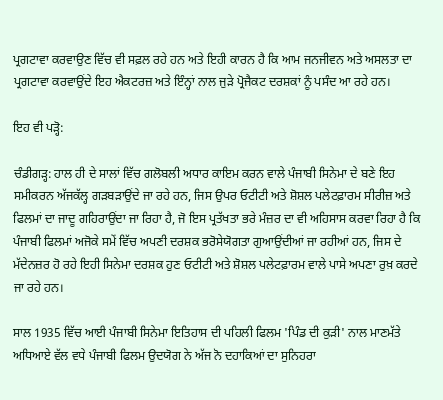ਪ੍ਰਗਟਾਵਾ ਕਰਵਾਉਣ ਵਿੱਚ ਵੀ ਸਫ਼ਲ ਰਹੇ ਹਨ ਅਤੇ ਇਹੀ ਕਾਰਨ ਹੈ ਕਿ ਆਮ ਜਨਜੀਵਨ ਅਤੇ ਅਸਲਤਾ ਦਾ ਪ੍ਰਗਟਾਵਾ ਕਰਵਾਉਂਦੇ ਇਹ ਐਕਟਰਜ਼ ਅਤੇ ਇੰਨ੍ਹਾਂ ਨਾਲ ਜੁੜੇ ਪ੍ਰੋਜੈਕਟ ਦਰਸ਼ਕਾਂ ਨੂੰ ਪਸੰਦ ਆ ਰਹੇ ਹਨ।

ਇਹ ਵੀ ਪੜ੍ਹੋ:

ਚੰਡੀਗੜ੍ਹ: ਹਾਲ ਹੀ ਦੇ ਸਾਲਾਂ ਵਿੱਚ ਗਲੋਬਲੀ ਅਧਾਰ ਕਾਇਮ ਕਰਨ ਵਾਲੇ ਪੰਜਾਬੀ ਸਿਨੇਮਾ ਦੇ ਬਣੇ ਇਹ ਸਮੀਕਰਨ ਅੱਜਕੱਲ੍ਹ ਗੜਬੜਾਉਂਦੇ ਜਾ ਰਹੇ ਹਨ, ਜਿਸ ਉਪਰ ਓਟੀਟੀ ਅਤੇ ਸ਼ੋਸ਼ਲ ਪਲੇਟਫ਼ਾਰਮ ਸੀਰੀਜ਼ ਅਤੇ ਫਿਲਮਾਂ ਦਾ ਜਾਦੂ ਗਹਿਰਾਉਂਦਾ ਜਾ ਰਿਹਾ ਹੈ, ਜੋ ਇਸ ਪ੍ਰਤੱਖਤਾ ਭਰੇ ਮੰਜ਼ਰ ਦਾ ਵੀ ਅਹਿਸਾਸ ਕਰਵਾ ਰਿਹਾ ਹੈ ਕਿ ਪੰਜਾਬੀ ਫਿਲਮਾਂ ਅਜੋਕੇ ਸਮੇਂ ਵਿੱਚ ਅਪਣੀ ਦਰਸ਼ਕ ਭਰੋਸੇਯੋਗਤਾ ਗੁਆਉਂਦੀਆਂ ਜਾ ਰਹੀਆਂ ਹਨ, ਜਿਸ ਦੇ ਮੱਦੇਨਜ਼ਰ ਹੋ ਰਹੇ ਇਹੀ ਸਿਨੇਮਾ ਦਰਸ਼ਕ ਹੁਣ ਓਟੀਟੀ ਅਤੇ ਸ਼ੋਸ਼ਲ ਪਲੇਟਫ਼ਾਰਮ ਵਾਲੇ ਪਾਸੇ ਅਪਣਾ ਰੁਖ਼ ਕਰਦੇ ਜਾ ਰਹੇ ਹਨ।

ਸਾਲ 1935 ਵਿੱਚ ਆਈ ਪੰਜਾਬੀ ਸਿਨੇਮਾ ਇਤਿਹਾਸ ਦੀ ਪਹਿਲੀ ਫਿਲਮ 'ਪਿੰਡ ਦੀ ਕੁੜੀ' ਨਾਲ ਮਾਣਮੱਤੇ ਅਧਿਆਏ ਵੱਲ ਵਧੇ ਪੰਜਾਬੀ ਫਿਲਮ ਉਦਯੋਗ ਨੇ ਅੱਜ ਨੋ ਦਹਾਕਿਆਂ ਦਾ ਸੁਨਿਹਰਾ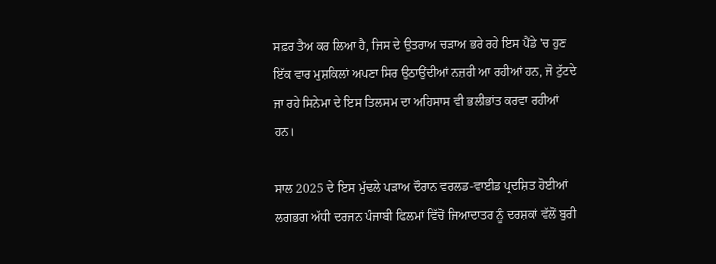ਸਫ਼ਰ ਤੈਅ ਕਰ ਲਿਆ ਹੈ, ਜਿਸ ਦੇ ਉਤਰਾਅ ਚੜਾਅ ਭਰੇ ਰਹੇ ਇਸ ਪੈਂਡੇ 'ਚ ਹੁਣ ਇੱਕ ਵਾਰ ਮੁਸ਼ਕਿਲਾਂ ਅਪਣਾ ਸਿਰ ਉਠਾਉਂਦੀਆਂ ਨਜ਼ਰੀ ਆ ਰਹੀਆਂ ਹਨ, ਜੋ ਟੁੱਟਦੇ ਜਾ ਰਹੇ ਸਿਨੇਮਾ ਦੇ ਇਸ ਤਿਲਸਮ ਦਾ ਅਹਿਸਾਸ ਵੀ ਭਲੀਭਾਂਤ ਕਰਵਾ ਰਹੀਆਂ ਹਨ।

ਸਾਲ 2025 ਦੇ ਇਸ ਮੁੱਢਲੇ ਪੜਾਅ ਦੌਰਾਨ ਵਰਲਡ-ਵਾਈਡ ਪ੍ਰਦਸ਼ਿਤ ਹੋਈਆਂ ਲਗਭਗ ਅੱਧੀ ਦਰਜਨ ਪੰਜਾਬੀ ਫਿਲਮਾਂ ਵਿੱਚੋਂ ਜਿਆਦਾਤਰ ਨੂੰ ਦਰਸ਼ਕਾਂ ਵੱਲੋਂ ਬੁਰੀ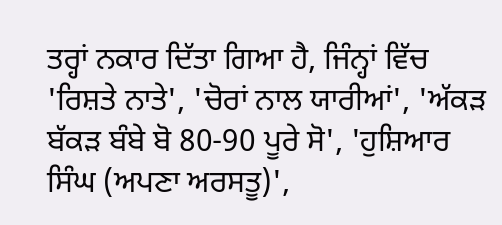ਤਰ੍ਹਾਂ ਨਕਾਰ ਦਿੱਤਾ ਗਿਆ ਹੈ, ਜਿੰਨ੍ਹਾਂ ਵਿੱਚ 'ਰਿਸ਼ਤੇ ਨਾਤੇ', 'ਚੋਰਾਂ ਨਾਲ ਯਾਰੀਆਂ', 'ਅੱਕੜ ਬੱਕੜ ਬੰਬੇ ਬੋ 80-90 ਪੂਰੇ ਸੋ', 'ਹੁਸ਼ਿਆਰ ਸਿੰਘ (ਅਪਣਾ ਅਰਸਤੂ)',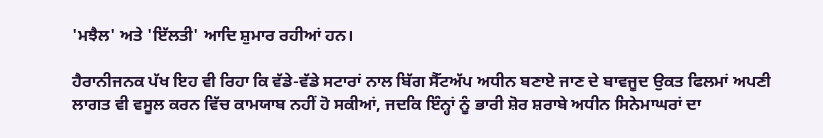'ਮਝੈਲ' ਅਤੇ 'ਇੱਲਤੀ' ਆਦਿ ਸ਼ੁਮਾਰ ਰਹੀਆਂ ਹਨ।

ਹੈਰਾਨੀਜਨਕ ਪੱਖ ਇਹ ਵੀ ਰਿਹਾ ਕਿ ਵੱਡੇ-ਵੱਡੇ ਸਟਾਰਾਂ ਨਾਲ ਬਿੱਗ ਸੈੱਟਅੱਪ ਅਧੀਨ ਬਣਾਏ ਜਾਣ ਦੇ ਬਾਵਜੂਦ ਉਕਤ ਫਿਲਮਾਂ ਅਪਣੀ ਲਾਗਤ ਵੀ ਵਸੂਲ ਕਰਨ ਵਿੱਚ ਕਾਮਯਾਬ ਨਹੀਂ ਹੋ ਸਕੀਆਂ, ਜਦਕਿ ਇੰਨ੍ਹਾਂ ਨੂੰ ਭਾਰੀ ਸ਼ੋਰ ਸ਼ਰਾਬੇ ਅਧੀਨ ਸਿਨੇਮਾਘਰਾਂ ਦਾ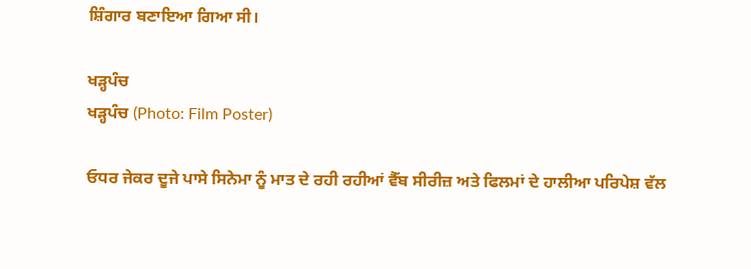ਸ਼ਿੰਗਾਰ ਬਣਾਇਆ ਗਿਆ ਸੀ।

ਖੜ੍ਹਪੰਚ
ਖੜ੍ਹਪੰਚ (Photo: Film Poster)

ਓਧਰ ਜੇਕਰ ਦੂਜੇ ਪਾਸੇ ਸਿਨੇਮਾ ਨੂੰ ਮਾਤ ਦੇ ਰਹੀ ਰਹੀਆਂ ਵੈੱਬ ਸੀਰੀਜ਼ ਅਤੇ ਫਿਲਮਾਂ ਦੇ ਹਾਲੀਆ ਪਰਿਪੇਸ਼ ਵੱਲ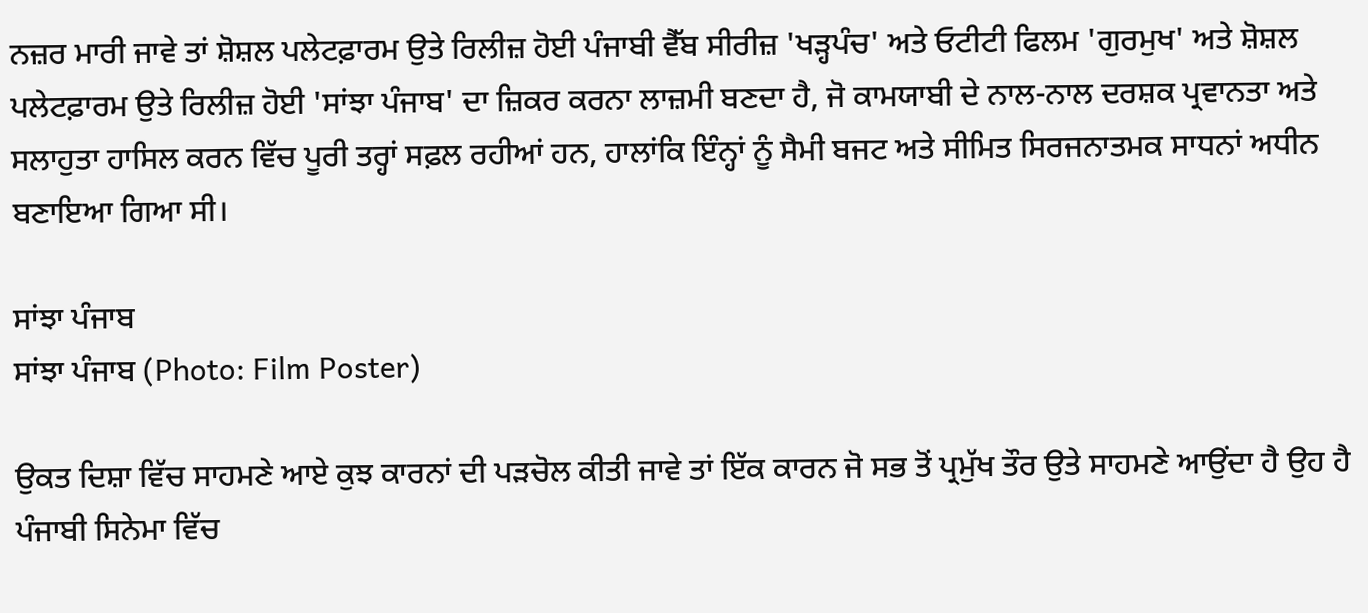ਨਜ਼ਰ ਮਾਰੀ ਜਾਵੇ ਤਾਂ ਸ਼ੋਸ਼ਲ ਪਲੇਟਫ਼ਾਰਮ ਉਤੇ ਰਿਲੀਜ਼ ਹੋਈ ਪੰਜਾਬੀ ਵੈੱਬ ਸੀਰੀਜ਼ 'ਖੜ੍ਹਪੰਚ' ਅਤੇ ਓਟੀਟੀ ਫਿਲਮ 'ਗੁਰਮੁਖ' ਅਤੇ ਸ਼ੋਸ਼ਲ ਪਲੇਟਫ਼ਾਰਮ ਉਤੇ ਰਿਲੀਜ਼ ਹੋਈ 'ਸਾਂਝਾ ਪੰਜਾਬ' ਦਾ ਜ਼ਿਕਰ ਕਰਨਾ ਲਾਜ਼ਮੀ ਬਣਦਾ ਹੈ, ਜੋ ਕਾਮਯਾਬੀ ਦੇ ਨਾਲ-ਨਾਲ ਦਰਸ਼ਕ ਪ੍ਰਵਾਨਤਾ ਅਤੇ ਸਲਾਹੁਤਾ ਹਾਸਿਲ ਕਰਨ ਵਿੱਚ ਪੂਰੀ ਤਰ੍ਹਾਂ ਸਫ਼ਲ ਰਹੀਆਂ ਹਨ, ਹਾਲਾਂਕਿ ਇੰਨ੍ਹਾਂ ਨੂੰ ਸੈਮੀ ਬਜਟ ਅਤੇ ਸੀਮਿਤ ਸਿਰਜਨਾਤਮਕ ਸਾਧਨਾਂ ਅਧੀਨ ਬਣਾਇਆ ਗਿਆ ਸੀ।

ਸਾਂਝਾ ਪੰਜਾਬ
ਸਾਂਝਾ ਪੰਜਾਬ (Photo: Film Poster)

ਉਕਤ ਦਿਸ਼ਾ ਵਿੱਚ ਸਾਹਮਣੇ ਆਏ ਕੁਝ ਕਾਰਨਾਂ ਦੀ ਪੜਚੋਲ ਕੀਤੀ ਜਾਵੇ ਤਾਂ ਇੱਕ ਕਾਰਨ ਜੋ ਸਭ ਤੋਂ ਪ੍ਰਮੁੱਖ ਤੌਰ ਉਤੇ ਸਾਹਮਣੇ ਆਉਂਦਾ ਹੈ ਉਹ ਹੈ ਪੰਜਾਬੀ ਸਿਨੇਮਾ ਵਿੱਚ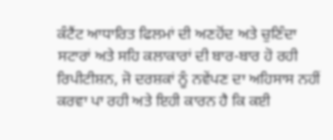ਕੰਟੈਂਟ ਆਧਾਰਿਤ ਫਿਲਮਾਂ ਦੀ ਅਣਹੋਂਦ ਅਤੇ ਚੁਣਿੰਦਾ ਸਟਾਰਾਂ ਅਤੇ ਸਹਿ ਕਲਾਕਾਰਾਂ ਦੀ ਬਾਰ-ਬਾਰ ਹੋ ਰਹੀ ਰਿਪੀਟੀਸ਼ਨ, ਜੋ ਦਰਸ਼ਕਾਂ ਨੂੰ ਨਵੇਂਪਣ ਦਾ ਅਹਿਸਾਸ ਨਹੀਂ ਕਰਵਾ ਪਾ ਰਹੀ ਅਤੇ ਇਹੀ ਕਾਰਨ ਹੈ ਕਿ ਕਈ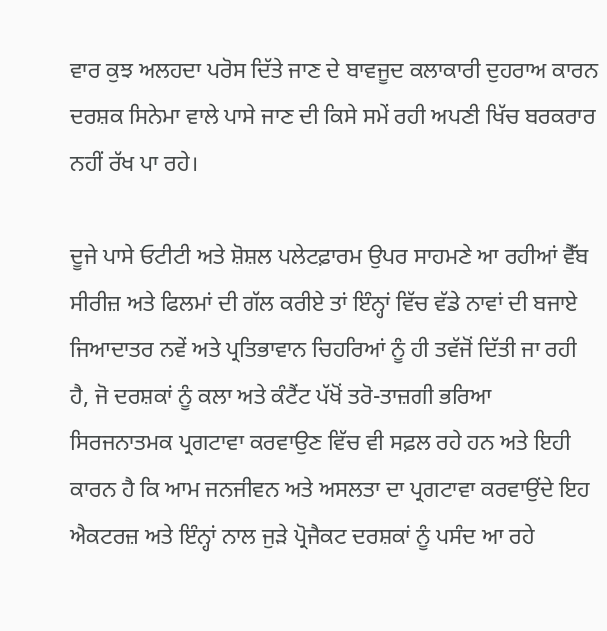ਵਾਰ ਕੁਝ ਅਲਹਦਾ ਪਰੋਸ ਦਿੱਤੇ ਜਾਣ ਦੇ ਬਾਵਜੂਦ ਕਲਾਕਾਰੀ ਦੁਹਰਾਅ ਕਾਰਨ ਦਰਸ਼ਕ ਸਿਨੇਮਾ ਵਾਲੇ ਪਾਸੇ ਜਾਣ ਦੀ ਕਿਸੇ ਸਮੇਂ ਰਹੀ ਅਪਣੀ ਖਿੱਚ ਬਰਕਰਾਰ ਨਹੀਂ ਰੱਖ ਪਾ ਰਹੇ।

ਦੂਜੇ ਪਾਸੇ ਓਟੀਟੀ ਅਤੇ ਸ਼ੋਸ਼ਲ ਪਲੇਟਫ਼ਾਰਮ ਉਪਰ ਸਾਹਮਣੇ ਆ ਰਹੀਆਂ ਵੈੱਬ ਸੀਰੀਜ਼ ਅਤੇ ਫਿਲਮਾਂ ਦੀ ਗੱਲ ਕਰੀਏ ਤਾਂ ਇੰਨ੍ਹਾਂ ਵਿੱਚ ਵੱਡੇ ਨਾਵਾਂ ਦੀ ਬਜਾਏ ਜਿਆਦਾਤਰ ਨਵੇਂ ਅਤੇ ਪ੍ਰਤਿਭਾਵਾਨ ਚਿਹਰਿਆਂ ਨੂੰ ਹੀ ਤਵੱਜੋਂ ਦਿੱਤੀ ਜਾ ਰਹੀ ਹੈ, ਜੋ ਦਰਸ਼ਕਾਂ ਨੂੰ ਕਲਾ ਅਤੇ ਕੰਟੈਂਟ ਪੱਖੋਂ ਤਰੋ-ਤਾਜ਼ਗੀ ਭਰਿਆ ਸਿਰਜਨਾਤਮਕ ਪ੍ਰਗਟਾਵਾ ਕਰਵਾਉਣ ਵਿੱਚ ਵੀ ਸਫ਼ਲ ਰਹੇ ਹਨ ਅਤੇ ਇਹੀ ਕਾਰਨ ਹੈ ਕਿ ਆਮ ਜਨਜੀਵਨ ਅਤੇ ਅਸਲਤਾ ਦਾ ਪ੍ਰਗਟਾਵਾ ਕਰਵਾਉਂਦੇ ਇਹ ਐਕਟਰਜ਼ ਅਤੇ ਇੰਨ੍ਹਾਂ ਨਾਲ ਜੁੜੇ ਪ੍ਰੋਜੈਕਟ ਦਰਸ਼ਕਾਂ ਨੂੰ ਪਸੰਦ ਆ ਰਹੇ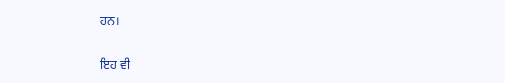ਹਨ।

ਇਹ ਵੀ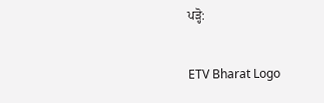ਪੜ੍ਹੋ:

ETV Bharat Logo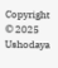Copyright © 2025 Ushodaya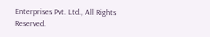Enterprises Pvt. Ltd., All Rights Reserved.